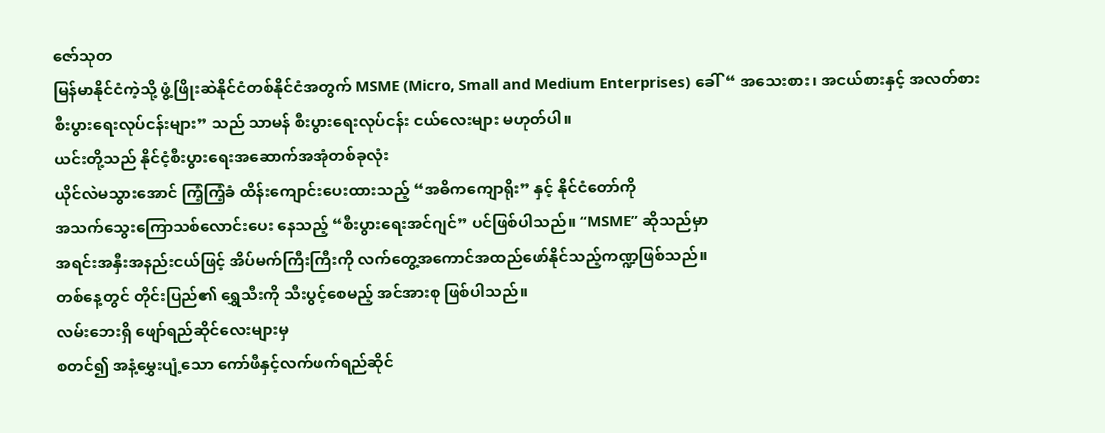ဇော်သုတ
မြန်မာနိုင်ငံကဲ့သို့ ဖွံ့ဖြိုးဆဲနိုင်ငံတစ်နိုင်ငံအတွက် MSME (Micro, Small and Medium Enterprises) ခေါ်“ အသေးစား၊ အငယ်စားနှင့် အလတ်စားစီးပွားရေးလုပ်ငန်းများ” သည် သာမန် စီးပွားရေးလုပ်ငန်း ငယ်လေးများ မဟုတ်ပါ။
ယင်းတို့သည် နိုင်ငံ့စီးပွားရေးအဆောက်အအုံတစ်ခုလုံး
ယိုင်လဲမသွားအောင် ကြံ့ကြံ့ခံ ထိန်းကျောင်းပေးထားသည့် “အဓိကကျောရိုး” နှင့် နိုင်ငံတော်ကို
အသက်သွေးကြောသစ်လောင်းပေး နေသည့် “စီးပွားရေးအင်ဂျင်” ပင်ဖြစ်ပါသည်။ “MSME” ဆိုသည်မှာ
အရင်းအနှီးအနည်းငယ်ဖြင့် အိပ်မက်ကြီးကြီးကို လက်တွေ့အကောင်အထည်ဖော်နိုင်သည့်ကဏ္ဍဖြစ်သည်။
တစ်နေ့တွင် တိုင်းပြည်၏ ရွှေသီးကို သီးပွင့်စေမည့် အင်အားစု ဖြစ်ပါသည်။
လမ်းဘေးရှိ ဖျော်ရည်ဆိုင်လေးများမှ
စတင်၍ အနံ့မွှေးပျံ့သော ကော်ဖီနှင့်လက်ဖက်ရည်ဆိုင်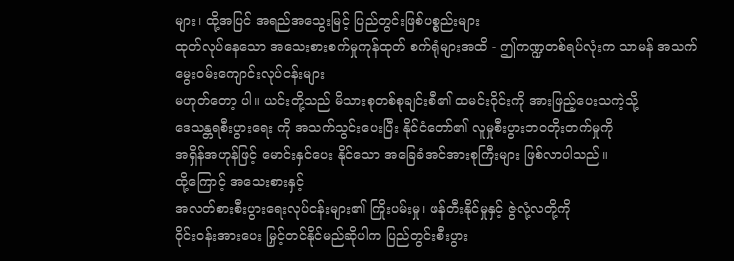များ၊ ထို့အပြင် အရည်အသွေးမြင့် ပြည်တွင်းဖြစ်ပစ္စည်းများ
ထုတ်လုပ်နေသော အသေးစားစက်မှုကုန်ထုတ် စက်ရုံများအထိ - ဤကဏ္ဍတစ်ရပ်လုံးက သာမန် အသက်မွေးဝမ်းကျောင်းလုပ်ငန်းများ
မဟုတ်တော့ ပါ။ ယင်းတို့သည် မိသားစုတစ်စုချင်းစီ၏ ထမင်းဝိုင်းကို အားဖြည့်ပေးသကဲ့သို့
ဒေသန္တရစီးပွားရေး ကို အသက်သွင်းပေးပြီး နိုင်ငံတော်၏ လူမှုစီးပွားဘဝတိုးတက်မှုကို
အရှိန်အဟုန်ဖြင့် မောင်းနှင်ပေး နိုင်သော အခြေခံအင်အားစုကြီးများ ဖြစ်လာပါသည်။
ထို့ကြောင့် အသေးစားနှင့်
အလတ်စားစီးပွားရေးလုပ်ငန်းများ၏ ကြိုးပမ်းမှု၊ ဖန်တီးနိုင်မှုနှင့် ဇွဲလုံ့လတို့ကို
ဝိုင်းဝန်းအားပေး မြှင့်တင်နိုင်မည်ဆိုပါက ပြည်တွင်းစီးပွား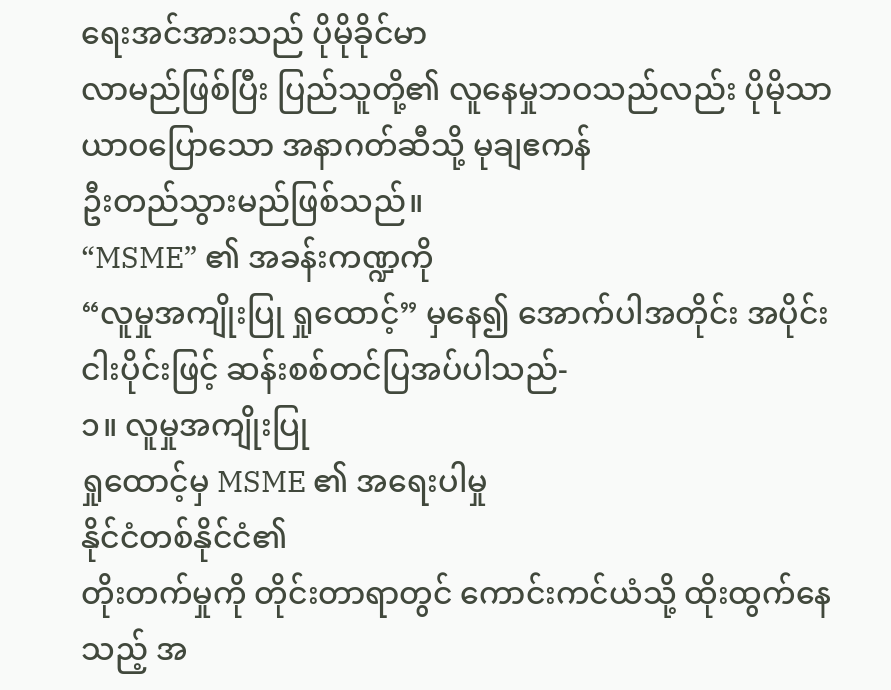ရေးအင်အားသည် ပိုမိုခိုင်မာ
လာမည်ဖြစ်ပြီး ပြည်သူတို့၏ လူနေမှုဘဝသည်လည်း ပိုမိုသာယာဝပြောသော အနာဂတ်ဆီသို့ မုချဧကန်
ဦးတည်သွားမည်ဖြစ်သည်။
“MSME” ၏ အခန်းကဏ္ဍကို
“လူမှုအကျိုးပြု ရှုထောင့်” မှနေ၍ အောက်ပါအတိုင်း အပိုင်း ငါးပိုင်းဖြင့် ဆန်းစစ်တင်ပြအပ်ပါသည်-
၁။ လူမှုအကျိုးပြု
ရှုထောင့်မှ MSME ၏ အရေးပါမှု
နိုင်ငံတစ်နိုင်ငံ၏
တိုးတက်မှုကို တိုင်းတာရာတွင် ကောင်းကင်ယံသို့ ထိုးထွက်နေသည့် အ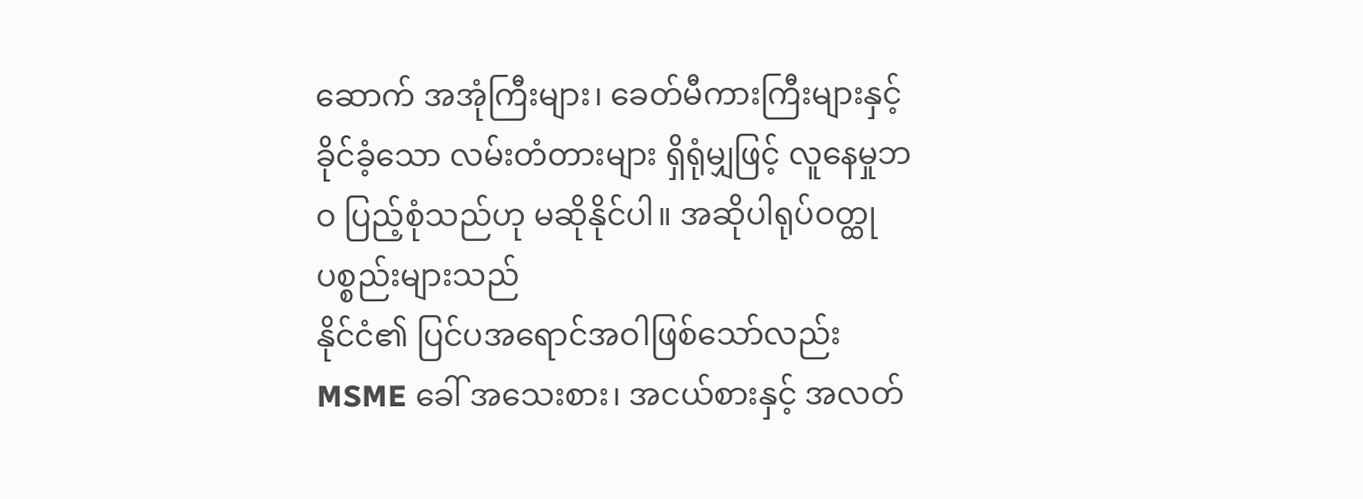ဆောက် အအုံကြီးများ၊ ခေတ်မီကားကြီးများနှင့်
ခိုင်ခံ့သော လမ်းတံတားများ ရှိရုံမျှဖြင့် လူနေမှုဘဝ ပြည့်စုံသည်ဟု မဆိုနိုင်ပါ။ အဆိုပါရုပ်ဝတ္ထုပစ္စည်းများသည်
နိုင်ငံ၏ ပြင်ပအရောင်အဝါဖြစ်သော်လည်း MSME ခေါ် အသေးစား၊ အငယ်စားနှင့် အလတ်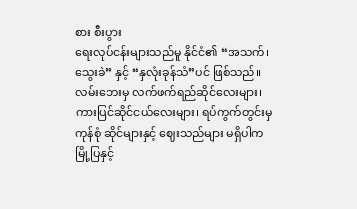စား စီးပွား
ရေးလုပ်ငန်းများသည်မူ နိုင်ငံ၏ “အသက်၊ သွေးခဲ” နှင့် “နှလုံးခုန်သံ”ပင် ဖြစ်သည်။
လမ်းဘေးမှ လက်ဖက်ရည်ဆိုင်လေးများ၊
ကားပြင်ဆိုင်ငယ်လေးများ၊ ရပ်ကွက်တွင်းမှ ကုန်စုံ ဆိုင်များနှင့် ဈေးသည်များ မရှိပါက
မြို့ပြနှင့်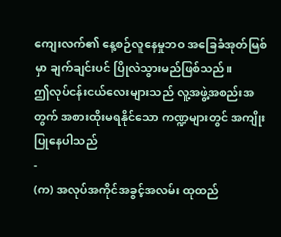ကျေးလက်၏ နေ့စဉ်လူနေမှုဘဝ အခြေခံအုတ်မြစ်မှာ ချက်ချင်းပင် ပြိုလဲသွားမည်ဖြစ်သည်။
ဤလုပ်ငန်းငယ်လေးများသည် လူ့အဖွဲ့အစည်းအတွက် အစားထိုးမရနိုင်သော ကဏ္ဍများတွင် အကျိုးပြုနေပါသည်
-
(က) အလုပ်အကိုင်အခွင့်အလမ်း ထုထည်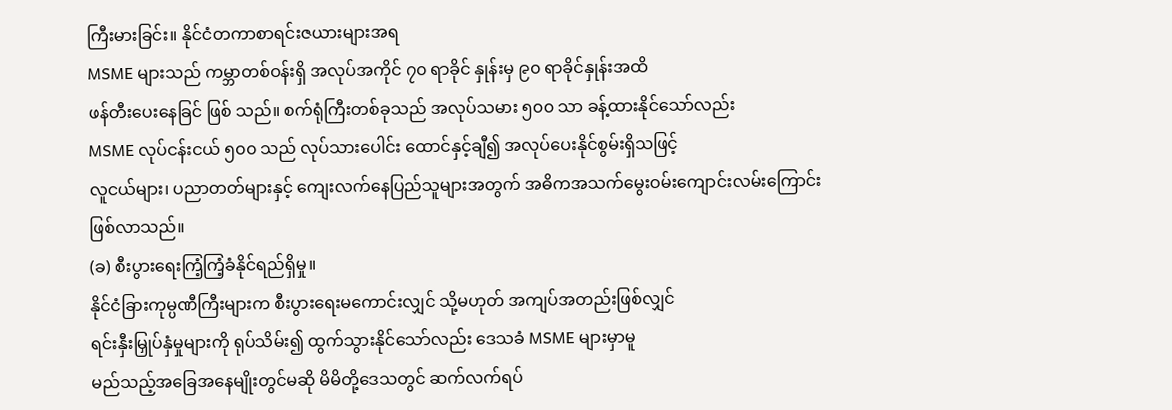ကြီးမားခြင်း။ နိုင်ငံတကာစာရင်းဇယားများအရ
MSME များသည် ကမ္ဘာတစ်ဝန်းရှိ အလုပ်အကိုင် ၇၀ ရာခိုင် နှုန်းမှ ၉၀ ရာခိုင်နှုန်းအထိ
ဖန်တီးပေးနေခြင် ဖြစ် သည်။ စက်ရုံကြီးတစ်ခုသည် အလုပ်သမား ၅၀၀ သာ ခန့်ထားနိုင်သော်လည်း
MSME လုပ်ငန်းငယ် ၅၀၀ သည် လုပ်သားပေါင်း ထောင်နှင့်ချီ၍ အလုပ်ပေးနိုင်စွမ်းရှိသဖြင့်
လူငယ်များ၊ ပညာတတ်များနှင့် ကျေးလက်နေပြည်သူများအတွက် အဓိကအသက်မွေးဝမ်းကျောင်းလမ်းကြောင်း
ဖြစ်လာသည်။
(ခ) စီးပွားရေးကြံ့ကြံ့ခံနိုင်ရည်ရှိမှု။
နိုင်ငံခြားကုမ္ပဏီကြီးများက စီးပွားရေးမကောင်းလျှင် သို့မဟုတ် အကျပ်အတည်းဖြစ်လျှင်
ရင်းနှီးမြှုပ်နှံမှုများကို ရုပ်သိမ်း၍ ထွက်သွားနိုင်သော်လည်း ဒေသခံ MSME များမှာမူ
မည်သည့်အခြေအနေမျိုးတွင်မဆို မိမိတို့ဒေသတွင် ဆက်လက်ရပ်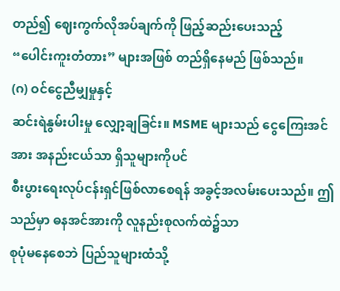တည်၍ ဈေးကွက်လိုအပ်ချက်ကို ဖြည့်ဆည်းပေးသည့်
“ပေါင်းကူးတံတား” များအဖြစ် တည်ရှိနေမည် ဖြစ်သည်။
(ဂ) ဝင်ငွေညီမျှမှုနှင့်
ဆင်းရဲနွမ်းပါးမှု လျှော့ချခြင်း။ MSME များသည် ငွေကြေးအင်အား အနည်းငယ်သာ ရှိသူများကိုပင်
စီးပွားရေးလုပ်ငန်းရှင်ဖြစ်လာစေရန် အခွင့်အလမ်းပေးသည်။ ဤသည်မှာ ဓနအင်အားကို လူနည်းစုလက်ထဲ၌သာ
စုပုံမနေစေဘဲ ပြည်သူများထံသို့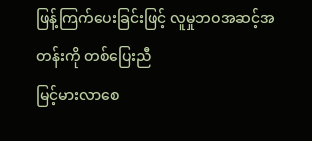ဖြန့်ကြက်ပေးခြင်းဖြင့် လူမှုဘဝအဆင့်အတန်းကို တစ်ပြေးညီ
မြင့်မားလာစေ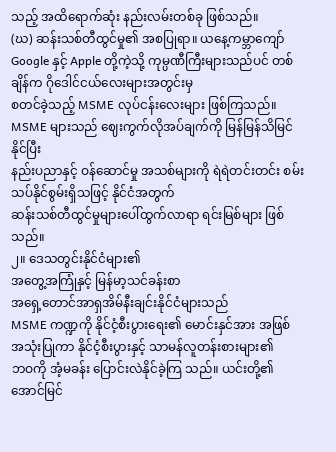သည့် အထိရောက်ဆုံး နည်းလမ်းတစ်ခု ဖြစ်သည်။
(ဃ) ဆန်းသစ်တီထွင်မှု၏ အစပြုရာ။ ယနေ့ကမ္ဘာကျော်
Google နှင့် Apple တို့ကဲ့သို့ ကုမ္ပဏီကြီးများသည်ပင် တစ်ချိန်က ဂိုဒေါင်ငယ်လေးများအတွင်းမှ
စတင်ခဲ့သည့် MSME လုပ်ငန်းလေးများ ဖြစ်ကြသည်။ MSME များသည် ဈေးကွက်လိုအပ်ချက်ကို မြန်မြန်သိမြင်နိုင်ပြီး
နည်းပညာနှင့် ဝန်ဆောင်မှု အသစ်များကို ရဲရဲတင်းတင်း စမ်းသပ်နိုင်စွမ်းရှိသဖြင့် နိုင်ငံအတွက်
ဆန်းသစ်တီထွင်မှုများပေါ်ထွက်လာရာ ရင်းမြစ်များ ဖြစ်သည်။
၂။ ဒေသတွင်းနိုင်ငံများ၏
အတွေ့အကြုံနှင့် မြန်မာ့သင်ခန်းစာ
အရှေ့တောင်အာရှအိမ်နီးချင်းနိုင်ငံများသည်
MSME ကဏ္ဍကို နိုင်ငံ့စီးပွားရေး၏ မောင်းနှင်အား အဖြစ် အသုံးပြုကာ နိုင်ငံ့စီးပွားနှင့် သာမန်လူတန်းစားများ၏
ဘဝကို အံ့မခန်း ပြောင်းလဲနိုင်ခဲ့ကြ သည်။ ယင်းတို့၏ အောင်မြင်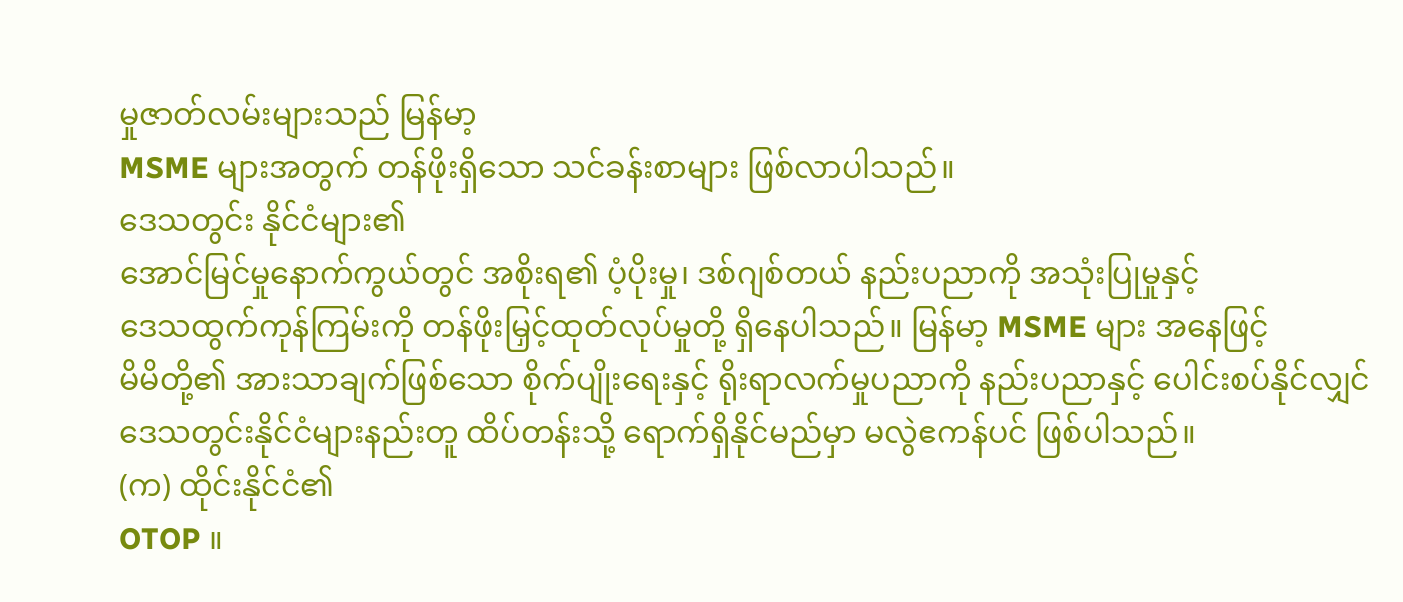မှုဇာတ်လမ်းများသည် မြန်မာ့
MSME များအတွက် တန်ဖိုးရှိသော သင်ခန်းစာများ ဖြစ်လာပါသည်။
ဒေသတွင်း နိုင်ငံများ၏
အောင်မြင်မှုနောက်ကွယ်တွင် အစိုးရ၏ ပံ့ပိုးမှု၊ ဒစ်ဂျစ်တယ် နည်းပညာကို အသုံးပြုမှုနှင့်
ဒေသထွက်ကုန်ကြမ်းကို တန်ဖိုးမြှင့်ထုတ်လုပ်မှုတို့ ရှိနေပါသည်။ မြန်မာ့ MSME များ အနေဖြင့်
မိမိတို့၏ အားသာချက်ဖြစ်သော စိုက်ပျိုးရေးနှင့် ရိုးရာလက်မှုပညာကို နည်းပညာနှင့် ပေါင်းစပ်နိုင်လျှင်
ဒေသတွင်းနိုင်ငံများနည်းတူ ထိပ်တန်းသို့ ရောက်ရှိနိုင်မည်မှာ မလွဲဧကန်ပင် ဖြစ်ပါသည်။
(က) ထိုင်းနိုင်ငံ၏
OTOP ။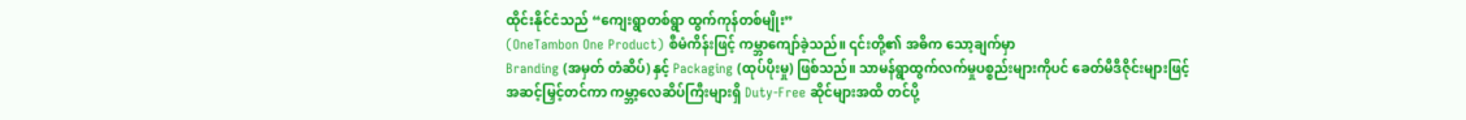ထိုင်းနိုင်ငံသည် “ကျေးရွာတစ်ရွာ ထွက်ကုန်တစ်မျိုး”
(OneTambon One Product) စီမံကိန်းဖြင့် ကမ္ဘာကျော်ခဲ့သည်။ ၎င်းတို့၏ အဓိက သော့ချက်မှာ
Branding (အမှတ် တံဆိပ်) နှင့် Packaging (ထုပ်ပိုးမှု) ဖြစ်သည်။ သာမန်ရွာထွက်လက်မှုပစ္စည်းများကိုပင် ခေတ်မီဒီဇိုင်းများဖြင့်
အဆင့်မြှင့်တင်ကာ ကမ္ဘာ့လေဆိပ်ကြီးများရှိ Duty-Free ဆိုင်များအထိ တင်ပို့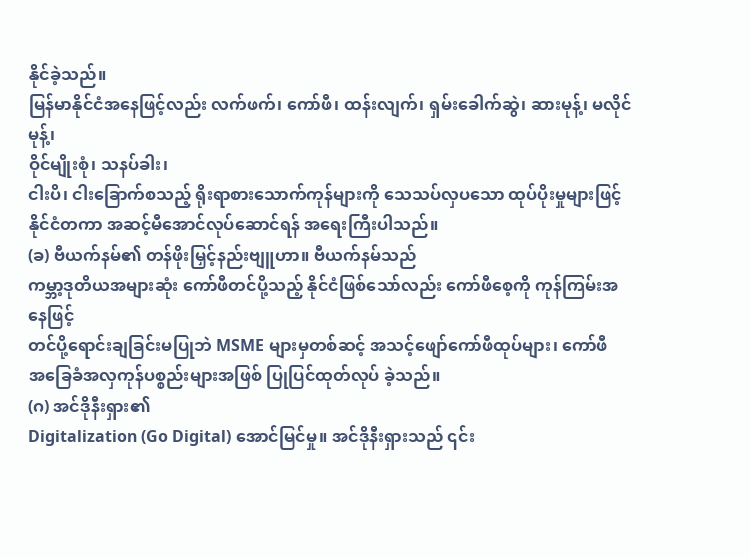နိုင်ခဲ့သည်။
မြန်မာနိုင်ငံအနေဖြင့်လည်း လက်ဖက်၊ ကော်ဖီ၊ ထန်းလျက်၊ ရှမ်းခေါက်ဆွဲ၊ ဆားမုန့်၊ မလိုင်မုန့်၊
ဝိုင်မျိုးစုံ၊ သနပ်ခါး၊
ငါးပိ၊ ငါးခြောက်စသည့် ရိုးရာစားသောက်ကုန်များကို သေသပ်လှပသော ထုပ်ပိုးမှုများဖြင့်
နိုင်ငံတကာ အဆင့်မီအောင်လုပ်ဆောင်ရန် အရေးကြီးပါသည်။
(ခ) ဗီယက်နမ်၏ တန်ဖိုးမြှင့်နည်းဗျူဟာ။ ဗီယက်နမ်သည်
ကမ္ဘာ့ဒုတိယအများဆုံး ကော်ဖီတင်ပို့သည့် နိုင်ငံဖြစ်သော်လည်း ကော်ဖီစေ့ကို ကုန်ကြမ်းအနေဖြင့်
တင်ပို့ရောင်းချခြင်းမပြုဘဲ MSME များမှတစ်ဆင့် အသင့်ဖျော်ကော်ဖီထုပ်များ၊ ကော်ဖီ
အခြေခံအလှကုန်ပစ္စည်းများအဖြစ် ပြုပြင်ထုတ်လုပ် ခဲ့သည်။
(ဂ) အင်ဒိုနီးရှား၏
Digitalization (Go Digital) အောင်မြင်မှု။ အင်ဒိုနီးရှားသည် ၎င်း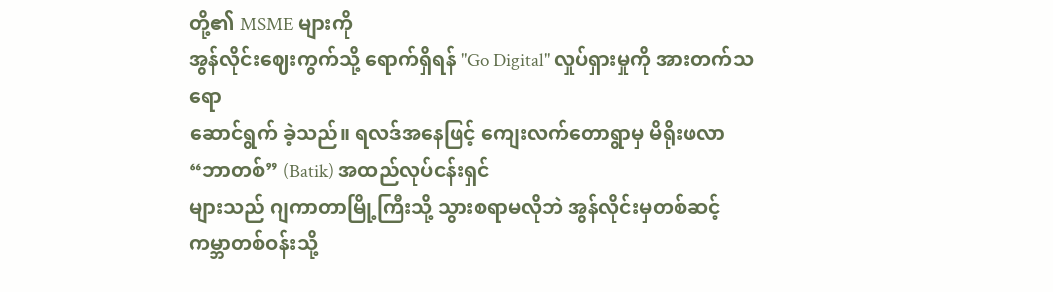တို့၏ MSME များကို
အွန်လိုင်းဈေးကွက်သို့ ရောက်ရှိရန် "Go Digital" လှုပ်ရှားမှုကို အားတက်သရော
ဆောင်ရွက် ခဲ့သည်။ ရလဒ်အနေဖြင့် ကျေးလက်တောရွာမှ မိရိုးဖလာ “ဘာတစ်” (Batik) အထည်လုပ်ငန်းရှင်
များသည် ဂျကာတာမြို့ကြီးသို့ သွားစရာမလိုဘဲ အွန်လိုင်းမှတစ်ဆင့် ကမ္ဘာတစ်ဝန်းသို့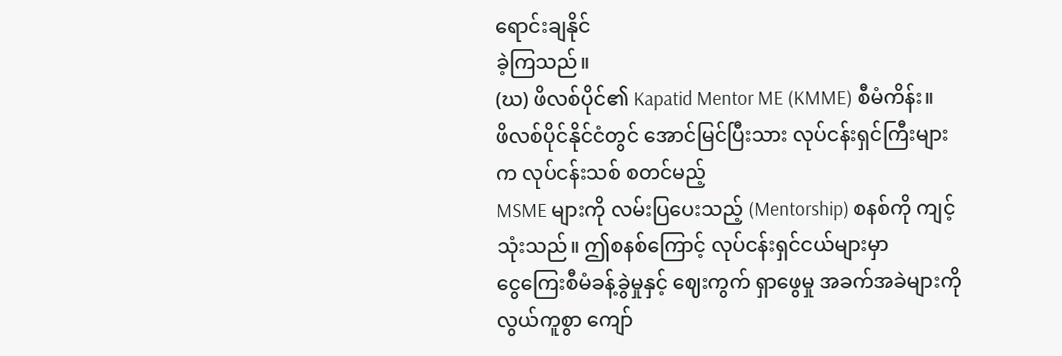ရောင်းချနိုင်
ခဲ့ကြသည်။
(ဃ) ဖိလစ်ပိုင်၏ Kapatid Mentor ME (KMME) စီမံကိန်း။
ဖိလစ်ပိုင်နိုင်ငံတွင် အောင်မြင်ပြီးသား လုပ်ငန်းရှင်ကြီးများက လုပ်ငန်းသစ် စတင်မည့်
MSME များကို လမ်းပြပေးသည့် (Mentorship) စနစ်ကို ကျင့်သုံးသည်။ ဤစနစ်ကြောင့် လုပ်ငန်းရှင်ငယ်များမှာ
ငွေကြေးစီမံခန့်ခွဲမှုနှင့် ဈေးကွက် ရှာဖွေမှု အခက်အခဲများကို လွယ်ကူစွာ ကျော်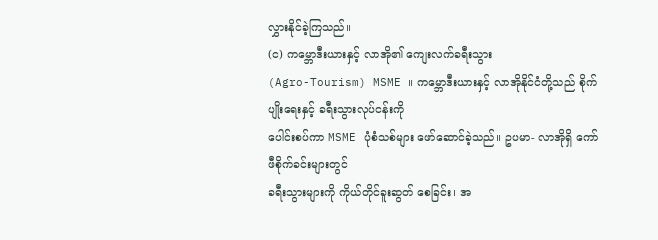လွှားနိုင်ခဲ့ကြသည်။
(င) ကမ္ဘောဒီးယားနှင့် လာအို၏ ကျေးလက်ခရီးသွား
(Agro-Tourism) MSME ။ ကမ္ဘောဒီးယားနှင့် လာအိုနိုင်ငံတို့သည် စိုက်ပျိုးရေးနှင့် ခရီးသွားလုပ်ငန်းကို
ပေါင်းစပ်ကာ MSME ပုံစံသစ်များ ဖော်ဆောင်ခဲ့သည်။ ဥပမာ- လာအိုရှိ ကော်ဖီစိုက်ခင်းများတွင်
ခရီးသွားများကို ကိုယ်တိုင်ခူးဆွတ် စေခြင်း၊ အ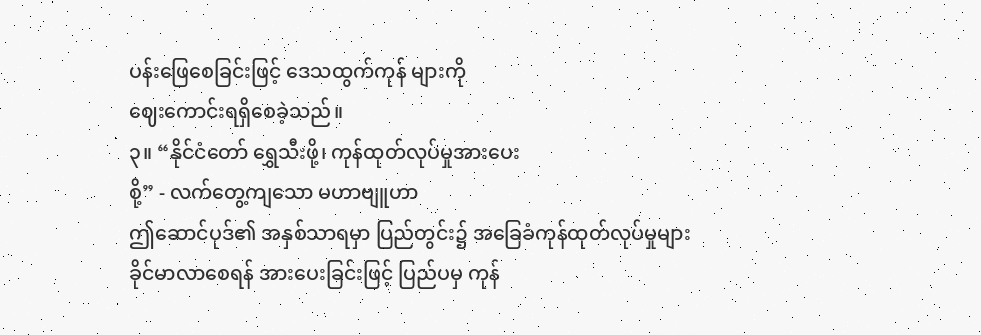ပန်းဖြေစေခြင်းဖြင့် ဒေသထွက်ကုန် များကို
ဈေးကောင်းရရှိစေခဲ့သည်။
၃။ “နိုင်ငံတော် ရွှေသီးဖို့၊ ကုန်ထုတ်လုပ်မှုအားပေး
စို့” - လက်တွေ့ကျသော မဟာဗျူဟာ
ဤဆောင်ပုဒ်၏ အနှစ်သာရမှာ ပြည်တွင်း၌ အခြေခံကုန်ထုတ်လုပ်မှုများ
ခိုင်မာလာစေရန် အားပေးခြင်းဖြင့် ပြည်ပမှ ကုန်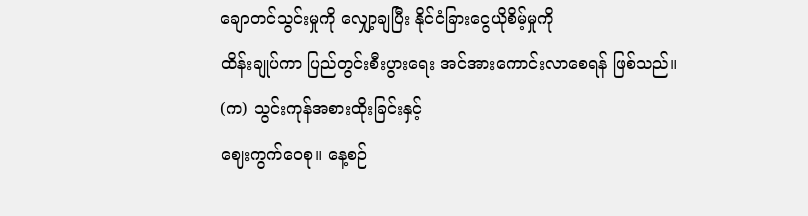ချောတင်သွင်းမှုကို လျှော့ချပြီး နိုင်ငံခြားငွေယိုစိမ့်မှုကို
ထိန်းချုပ်ကာ ပြည်တွင်းစီးပွားရေး အင်အားကောင်းလာစေရန် ဖြစ်သည်။
(က) သွင်းကုန်အစားထိုးခြင်းနှင့်
ဈေးကွက်ဝေစု။ နေ့စဉ်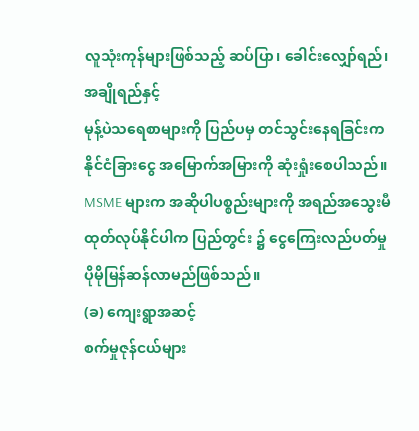လူသုံးကုန်များဖြစ်သည့် ဆပ်ပြာ၊ ခေါင်းလျှော်ရည်၊ အချိုရည်နှင့်
မုန့်ပဲသရေစာများကို ပြည်ပမှ တင်သွင်းနေရခြင်းက နိုင်ငံခြားငွေ အမြောက်အမြားကို ဆုံးရှုံးစေပါသည်။
MSME များက အဆိုပါပစ္စည်းများကို အရည်အသွေးမီထုတ်လုပ်နိုင်ပါက ပြည်တွင်း ၌ ငွေကြေးလည်ပတ်မှု
ပိုမိုမြန်ဆန်လာမည်ဖြစ်သည်။
(ခ) ကျေးရွာအဆင့်
စက်မှုဇုန်ငယ်များ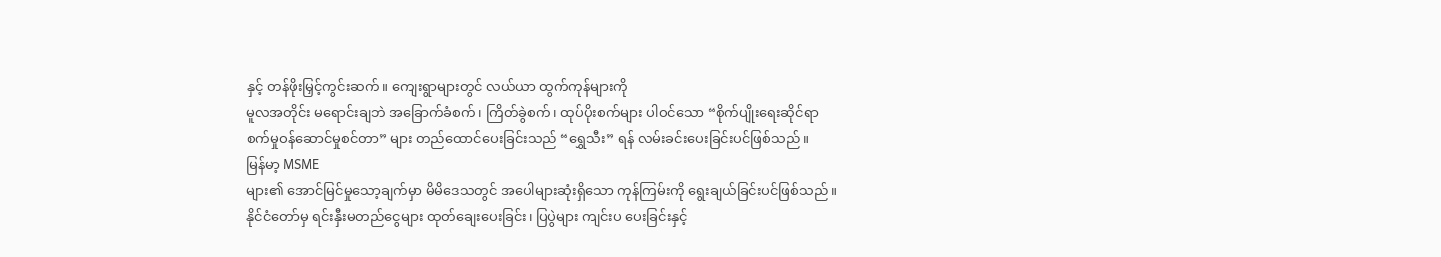နှင့် တန်ဖိုးမြှင့်ကွင်းဆက်။ ကျေးရွာများတွင် လယ်ယာ ထွက်ကုန်များကို
မူလအတိုင်း မရောင်းချဘဲ အခြောက်ခံစက်၊ ကြိတ်ခွဲစက်၊ ထုပ်ပိုးစက်များ ပါဝင်သော “စိုက်ပျိုးရေးဆိုင်ရာ
စက်မှုဝန်ဆောင်မှုစင်တာ” များ တည်ထောင်ပေးခြင်းသည် “ရွှေသီး” ရန် လမ်းခင်းပေးခြင်းပင်ဖြစ်သည်။
မြန်မာ့ MSME
များ၏ အောင်မြင်မှုသော့ချက်မှာ မိမိဒေသတွင် အပေါများဆုံးရှိသော ကုန်ကြမ်းကို ရွေးချယ်ခြင်းပင်ဖြစ်သည်။
နိုင်ငံတော်မှ ရင်းနှီးမတည်ငွေများ ထုတ်ချေးပေးခြင်း၊ ပြပွဲများ ကျင်းပ ပေးခြင်းနှင့်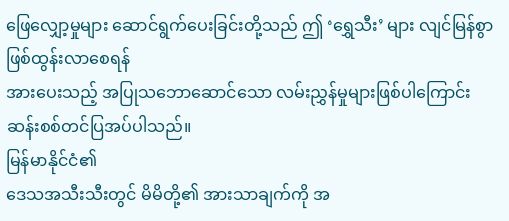ဖြေလျှော့မှုများ ဆောင်ရွက်ပေးခြင်းတို့သည် ဤ ‘ရွှေသီး’ များ လျင်မြန်စွာ ဖြစ်ထွန်းလာစေရန်
အားပေးသည့် အပြုသဘောဆောင်သော လမ်းညွှန်မှုများဖြစ်ပါကြောင်း ဆန်းစစ်တင်ပြအပ်ပါသည်။
မြန်မာနိုင်ငံ၏
ဒေသအသီးသီးတွင် မိမိတို့၏ အားသာချက်ကို အ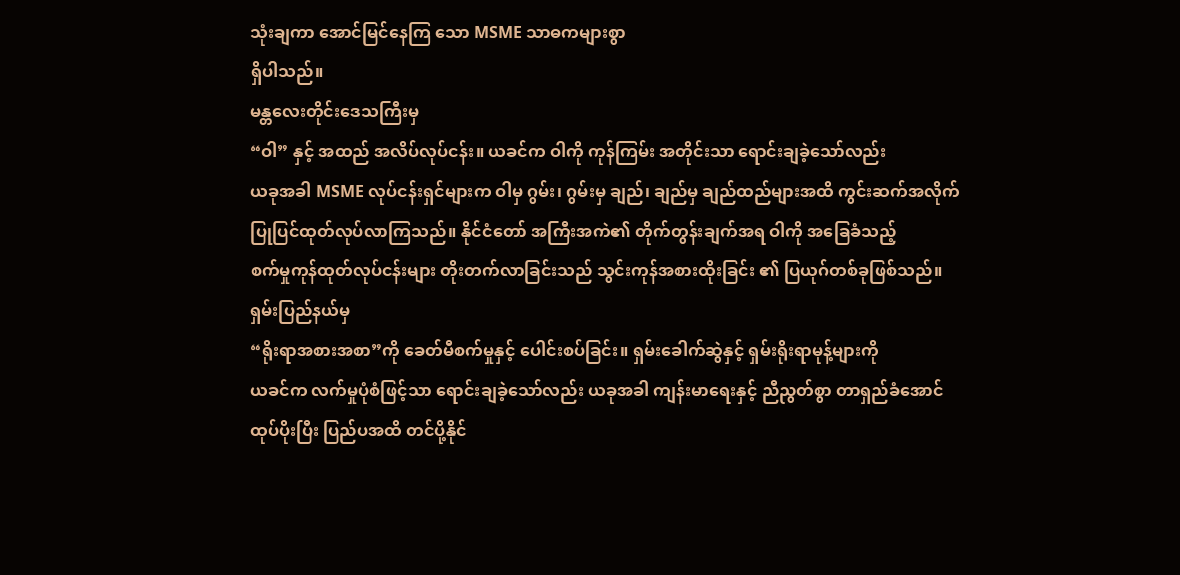သုံးချကာ အောင်မြင်နေကြ သော MSME သာဓကများစွာ
ရှိပါသည်။
မန္တလေးတိုင်းဒေသကြီးမှ
“ဝါ” နှင့် အထည် အလိပ်လုပ်ငန်း။ ယခင်က ဝါကို ကုန်ကြမ်း အတိုင်းသာ ရောင်းချခဲ့သော်လည်း
ယခုအခါ MSME လုပ်ငန်းရှင်များက ဝါမှ ဂွမ်း၊ ဂွမ်းမှ ချည်၊ ချည်မှ ချည်ထည်များအထိ ကွင်းဆက်အလိုက်
ပြုပြင်ထုတ်လုပ်လာကြသည်။ နိုင်ငံတော် အကြီးအကဲ၏ တိုက်တွန်းချက်အရ ဝါကို အခြေခံသည့်
စက်မှုကုန်ထုတ်လုပ်ငန်းများ တိုးတက်လာခြင်းသည် သွင်းကုန်အစားထိုးခြင်း ၏ ပြယုဂ်တစ်ခုဖြစ်သည်။
ရှမ်းပြည်နယ်မှ
“ရိုးရာအစားအစာ”ကို ခေတ်မီစက်မှုနှင့် ပေါင်းစပ်ခြင်း။ ရှမ်းခေါက်ဆွဲနှင့် ရှမ်းရိုးရာမုန့်များကို
ယခင်က လက်မှုပုံစံဖြင့်သာ ရောင်းချခဲ့သော်လည်း ယခုအခါ ကျန်းမာရေးနှင့် ညီညွတ်စွာ တာရှည်ခံအောင်
ထုပ်ပိုးပြီး ပြည်ပအထိ တင်ပို့နိုင်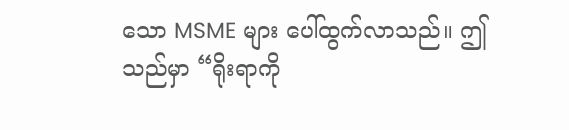သော MSME များ ပေါ်ထွက်လာသည်။ ဤသည်မှာ “ရိုးရာကို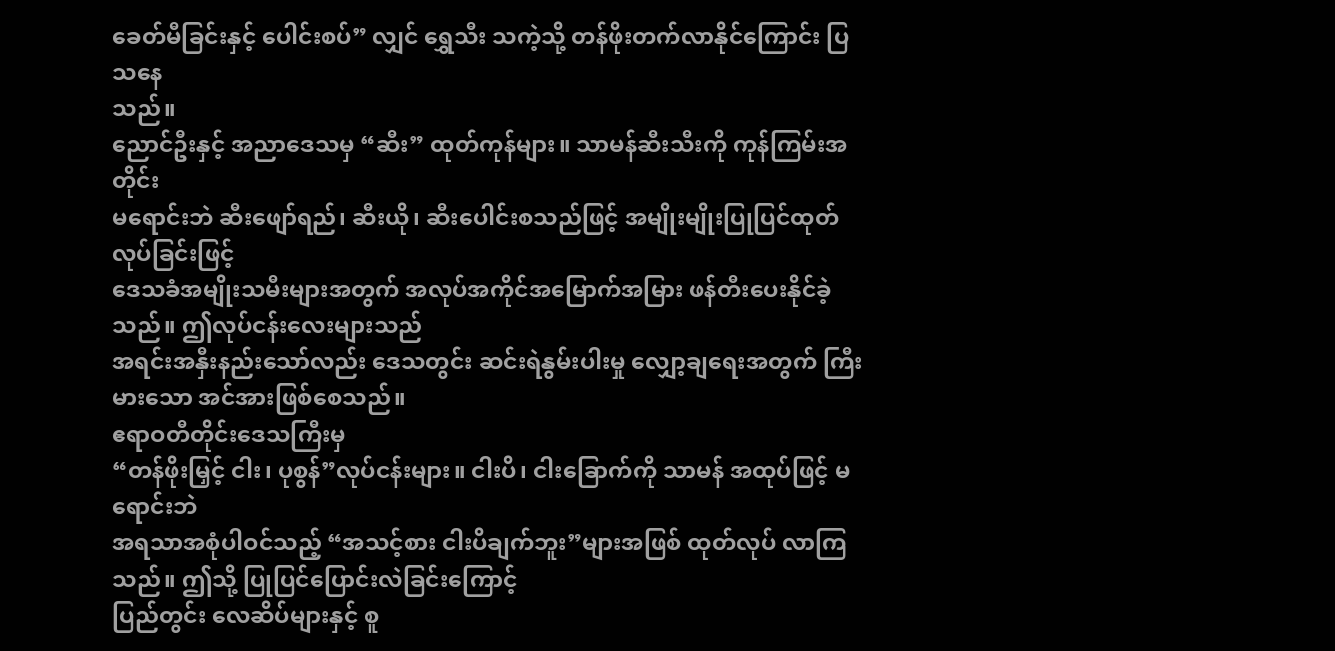ခေတ်မီခြင်းနှင့် ပေါင်းစပ်” လျှင် ရွှေသီး သကဲ့သို့ တန်ဖိုးတက်လာနိုင်ကြောင်း ပြသနေ
သည်။
ညောင်ဦးနှင့် အညာဒေသမှ “ဆီး” ထုတ်ကုန်များ။ သာမန်ဆီးသီးကို ကုန်ကြမ်းအတိုင်း
မရောင်းဘဲ ဆီးဖျော်ရည်၊ ဆီးယို၊ ဆီးပေါင်းစသည်ဖြင့် အမျိုးမျိုးပြုပြင်ထုတ်လုပ်ခြင်းဖြင့်
ဒေသခံအမျိုးသမီးများအတွက် အလုပ်အကိုင်အမြောက်အမြား ဖန်တီးပေးနိုင်ခဲ့သည်။ ဤလုပ်ငန်းလေးများသည်
အရင်းအနှီးနည်းသော်လည်း ဒေသတွင်း ဆင်းရဲနွမ်းပါးမှု လျှော့ချရေးအတွက် ကြီးမားသော အင်အားဖြစ်စေသည်။
ဧရာဝတီတိုင်းဒေသကြီးမှ
“တန်ဖိုးမြှင့် ငါး၊ ပုစွန်”လုပ်ငန်းများ။ ငါးပိ၊ ငါးခြောက်ကို သာမန် အထုပ်ဖြင့် မရောင်းဘဲ
အရသာအစုံပါဝင်သည့် “အသင့်စား ငါးပိချက်ဘူး”များအဖြစ် ထုတ်လုပ် လာကြသည်။ ဤသို့ ပြုပြင်ပြောင်းလဲခြင်းကြောင့်
ပြည်တွင်း လေဆိပ်များနှင့် စူ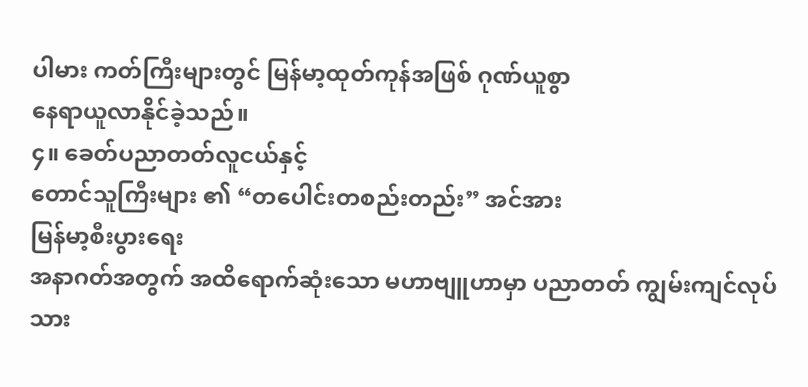ပါမား ကတ်ကြီးများတွင် မြန်မာ့ထုတ်ကုန်အဖြစ် ဂုဏ်ယူစွာ
နေရာယူလာနိုင်ခဲ့သည်။
၄။ ခေတ်ပညာတတ်လူငယ်နှင့်
တောင်သူကြီးများ ၏ “တပေါင်းတစည်းတည်း” အင်အား
မြန်မာ့စီးပွားရေး
အနာဂတ်အတွက် အထိရောက်ဆုံးသော မဟာဗျူဟာမှာ ပညာတတ် ကျွမ်းကျင်လုပ်သား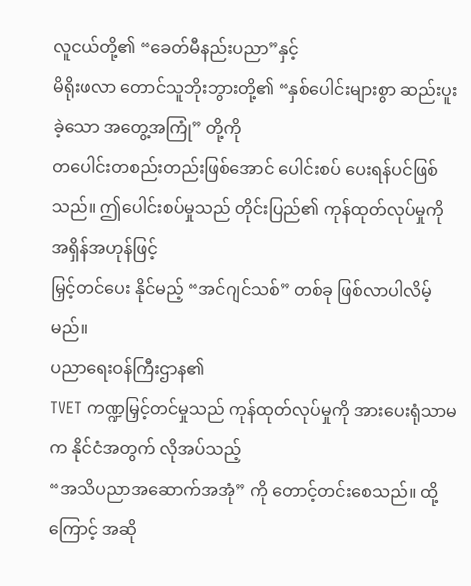လူငယ်တို့၏ “ခေတ်မီနည်းပညာ”နှင့်
မိရိုးဖလာ တောင်သူဘိုးဘွားတို့၏ “နှစ်ပေါင်းများစွာ ဆည်းပူးခဲ့သော အတွေ့အကြုံ” တို့ကို
တပေါင်းတစည်းတည်းဖြစ်အောင် ပေါင်းစပ် ပေးရန်ပင်ဖြစ်သည်။ ဤပေါင်းစပ်မှုသည် တိုင်းပြည်၏ ကုန်ထုတ်လုပ်မှုကို အရှိန်အဟုန်ဖြင့်
မြှင့်တင်ပေး နိုင်မည့် “အင်ဂျင်သစ်” တစ်ခု ဖြစ်လာပါလိမ့်မည်။
ပညာရေးဝန်ကြီးဌာန၏
TVET ကဏ္ဍမြှင့်တင်မှုသည် ကုန်ထုတ်လုပ်မှုကို အားပေးရုံသာမက နိုင်ငံအတွက် လိုအပ်သည့်
“အသိပညာအဆောက်အအုံ” ကို တောင့်တင်းစေသည်။ ထို့ကြောင့် အဆို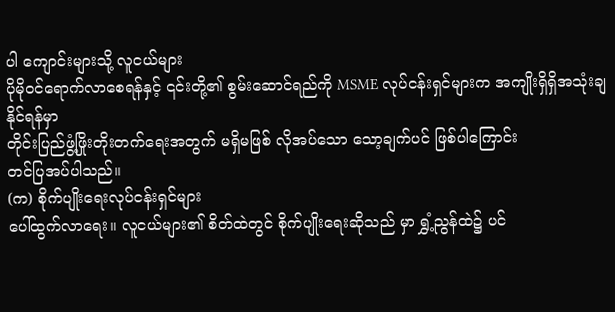ပါ ကျောင်းများသို့ လူငယ်များ
ပိုမိုဝင်ရောက်လာစေရန်နှင့် ၎င်းတို့၏ စွမ်းဆောင်ရည်ကို MSME လုပ်ငန်းရှင်များက အကျိုးရှိရှိအသုံးချနိုင်ရန်မှာ
တိုင်းပြည်ဖွံ့ဖြိုးတိုးတက်ရေးအတွက် မရှိမဖြစ် လိုအပ်သော သော့ချက်ပင် ဖြစ်ပါကြောင်း
တင်ပြအပ်ပါသည်။
(က) စိုက်ပျိုးရေးလုပ်ငန်းရှင်များ
ပေါ်ထွက်လာရေး။ လူငယ်များ၏ စိတ်ထဲတွင် စိုက်ပျိုးရေးဆိုသည် မှာ ရွှံ့ညွန်ထဲ၌ ပင်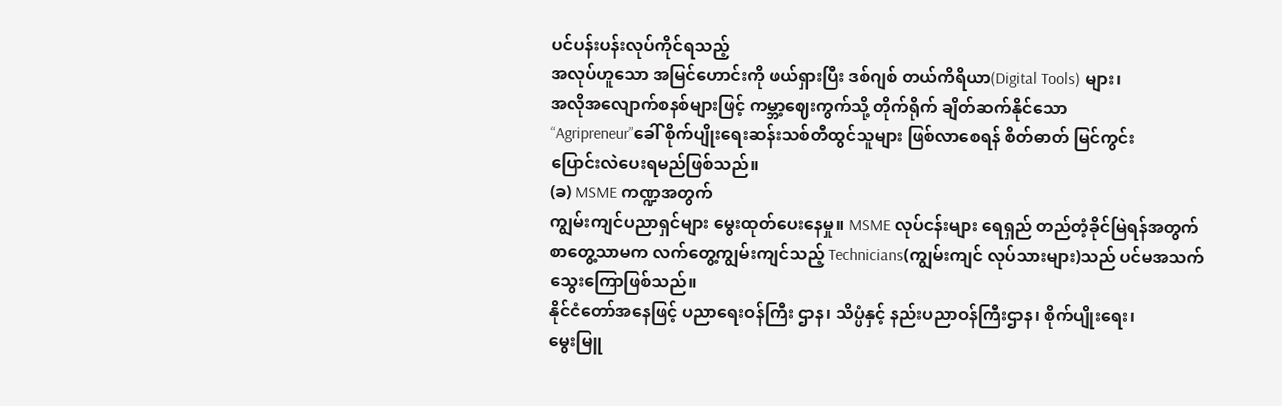ပင်ပန်းပန်းလုပ်ကိုင်ရသည့်
အလုပ်ဟူသော အမြင်ဟောင်းကို ဖယ်ရှားပြီး ဒစ်ဂျစ် တယ်ကိရိယာ(Digital Tools) များ၊
အလိုအလျောက်စနစ်များဖြင့် ကမ္ဘာ့ဈေးကွက်သို့ တိုက်ရိုက် ချိတ်ဆက်နိုင်သော
“Agripreneur”ခေါ် စိုက်ပျိုးရေးဆန်းသစ်တီထွင်သူများ ဖြစ်လာစေရန် စိတ်ဓာတ် မြင်ကွင်း
ပြောင်းလဲပေးရမည်ဖြစ်သည်။
(ခ) MSME ကဏ္ဍအတွက်
ကျွမ်းကျင်ပညာရှင်များ မွေးထုတ်ပေးနေမှု။ MSME လုပ်ငန်းများ ရေရှည် တည်တံ့ခိုင်မြဲရန်အတွက်
စာတွေ့သာမက လက်တွေ့ကျွမ်းကျင်သည့် Technicians(ကျွမ်းကျင် လုပ်သားများ)သည် ပင်မအသက်သွေးကြောဖြစ်သည်။
နိုင်ငံတော်အနေဖြင့် ပညာရေးဝန်ကြီး ဌာန၊ သိပ္ပံနှင့် နည်းပညာဝန်ကြီးဌာန၊ စိုက်ပျိုးရေး၊
မွေးမြူ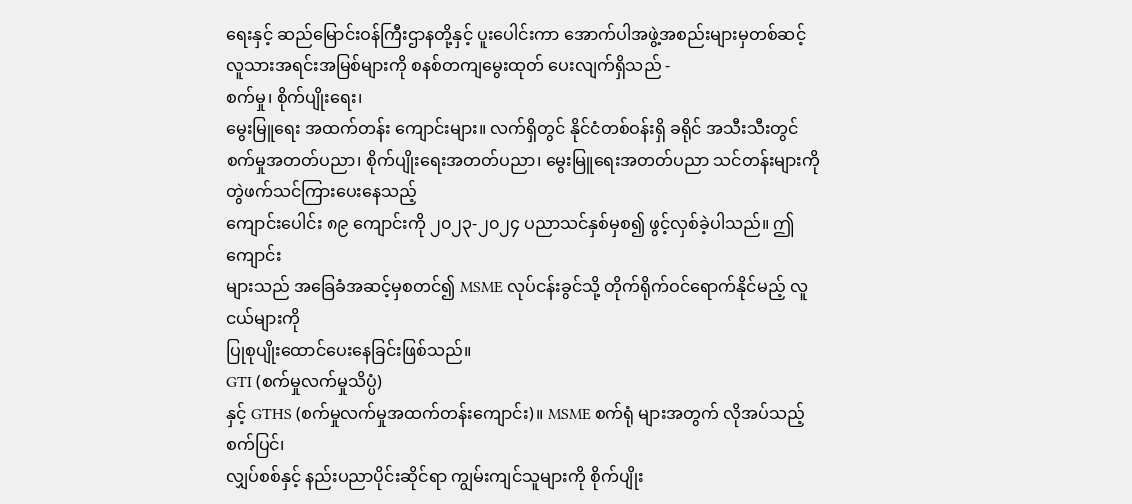ရေးနှင့် ဆည်မြောင်းဝန်ကြီးဌာနတို့နှင့် ပူးပေါင်းကာ အောက်ပါအဖွဲ့အစည်းများမှတစ်ဆင့်
လူသားအရင်းအမြစ်များကို စနစ်တကျမွေးထုတ် ပေးလျက်ရှိသည် -
စက်မှု၊ စိုက်ပျိုးရေး၊
မွေးမြူရေး အထက်တန်း ကျောင်းများ။ လက်ရှိတွင် နိုင်ငံတစ်ဝန်းရှိ ခရိုင် အသီးသီးတွင်
စက်မှုအတတ်ပညာ၊ စိုက်ပျိုးရေးအတတ်ပညာ၊ မွေးမြူရေးအတတ်ပညာ သင်တန်းများကို တွဲဖက်သင်ကြားပေးနေသည့်
ကျောင်းပေါင်း ၈၉ ကျောင်းကို ၂၀၂၃-၂၀၂၄ ပညာသင်နှစ်မှစ၍ ဖွင့်လှစ်ခဲ့ပါသည်။ ဤကျောင်း
များသည် အခြေခံအဆင့်မှစတင်၍ MSME လုပ်ငန်းခွင်သို့ တိုက်ရိုက်ဝင်ရောက်နိုင်မည့် လူငယ်များကို
ပြုစုပျိုးထောင်ပေးနေခြင်းဖြစ်သည်။
GTI (စက်မှုလက်မှုသိပ္ပံ)
နှင့် GTHS (စက်မှုလက်မှုအထက်တန်းကျောင်း)။ MSME စက်ရုံ များအတွက် လိုအပ်သည့် စက်ပြင်၊
လျှပ်စစ်နှင့် နည်းပညာပိုင်းဆိုင်ရာ ကျွမ်းကျင်သူများကို စိုက်ပျိုး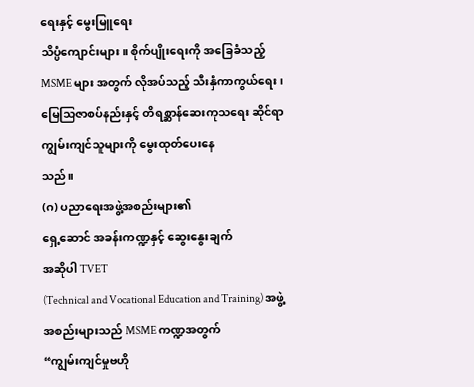ရေးနှင့် မွေးမြူရေး
သိပ္ပံကျောင်းများ။ စိုက်ပျိုးရေးကို အခြေခံသည့် MSME များ အတွက် လိုအပ်သည့် သီးနှံကာကွယ်ရေး၊
မြေသြဇာစပ်နည်းနှင့် တိရစ္ဆာန်ဆေးကုသရေး ဆိုင်ရာ ကျွမ်းကျင်သူများကို မွေးထုတ်ပေးနေ
သည်။
(ဂ) ပညာရေးအဖွဲ့အစည်းများ၏
ရှေ့ဆောင် အခန်းကဏ္ဍနှင့် ဆွေးနွေးချက်
အဆိုပါ TVET
(Technical and Vocational Education and Training) အဖွဲ့ အစည်းများသည် MSME ကဏ္ဍအတွက်
“ကျွမ်းကျင်မှုဗဟို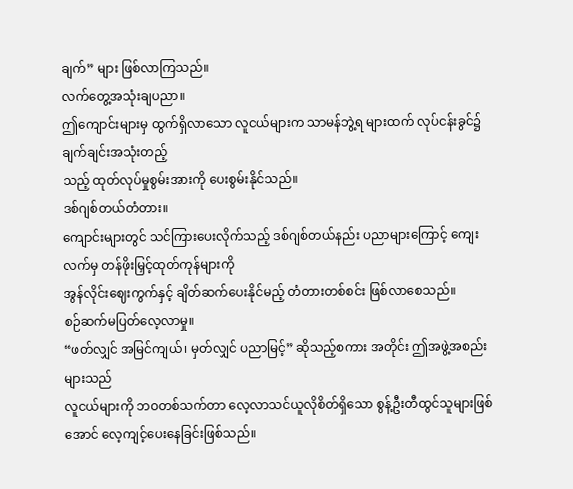ချက်” များ ဖြစ်လာကြသည်။
လက်တွေ့အသုံးချပညာ။
ဤကျောင်းများမှ ထွက်ရှိလာသော လူငယ်များက သာမန်ဘွဲ့ရ များထက် လုပ်ငန်းခွင်၌ ချက်ချင်းအသုံးတည့်
သည့် ထုတ်လုပ်မှုစွမ်းအားကို ပေးစွမ်းနိုင်သည်။
ဒစ်ဂျစ်တယ်တံတား။
ကျောင်းများတွင် သင်ကြားပေးလိုက်သည့် ဒစ်ဂျစ်တယ်နည်း ပညာများကြောင့် ကျေးလက်မှ တန်ဖိုးမြှင့်ထုတ်ကုန်များကို
အွန်လိုင်းဈေးကွက်နှင့် ချိတ်ဆက်ပေးနိုင်မည့် တံတားတစ်စင်း ဖြစ်လာစေသည်။
စဉ်ဆက်မပြတ်လေ့လာမှု။
“ဖတ်လျှင် အမြင်ကျယ်၊ မှတ်လျှင် ပညာမြင့်” ဆိုသည့်စကား အတိုင်း ဤအဖွဲ့အစည်းများသည်
လူငယ်များကို ဘဝတစ်သက်တာ လေ့လာသင်ယူလိုစိတ်ရှိသော စွန့်ဦးတီထွင်သူများဖြစ်အောင် လေ့ကျင့်ပေးနေခြင်းဖြစ်သည်။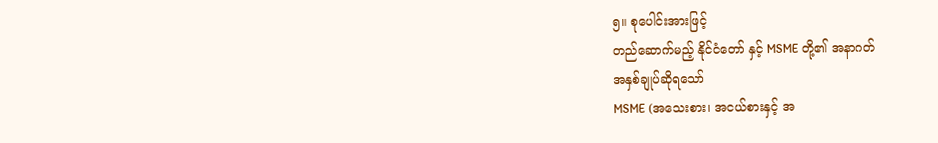၅။ စုပေါင်းအားဖြင့်
တည်ဆောက်မည့် နိုင်ငံတော် နှင့် MSME တို့၏ အနာဂတ်
အနှစ်ချုပ်ဆိုရသော်
MSME (အသေးစား၊ အငယ်စားနှင့် အ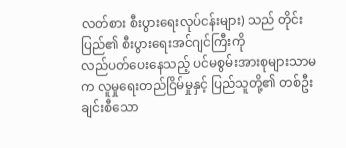လတ်စား စီးပွားရေးလုပ်ငန်းများ) သည် တိုင်းပြည်၏ စီးပွားရေးအင်ဂျင်ကြီးကို
လည်ပတ်ပေးနေသည့် ပင်မစွမ်းအားစုများသာမက လူမှုရေးတည်ငြိမ်မှုနှင့် ပြည်သူတို့၏ တစ်ဦးချင်းစီသော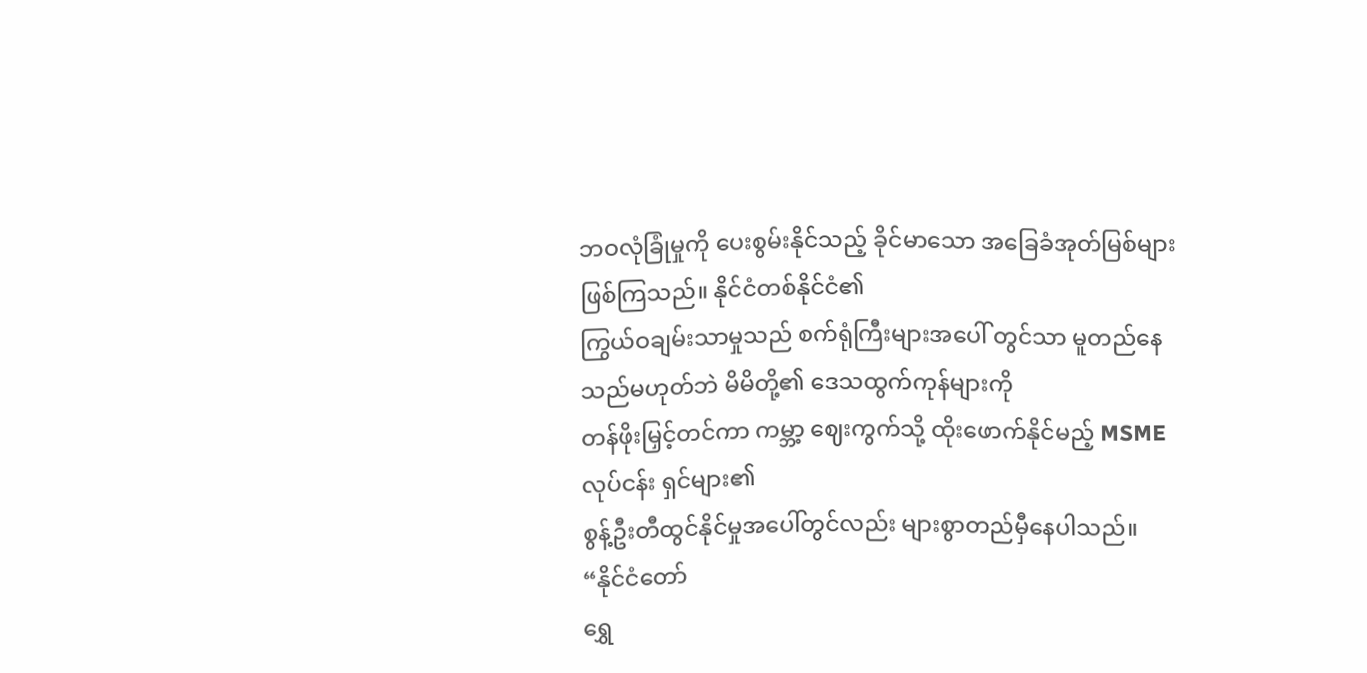ဘဝလုံခြုံမှုကို ပေးစွမ်းနိုင်သည့် ခိုင်မာသော အခြေခံအုတ်မြစ်များ ဖြစ်ကြသည်။ နိုင်ငံတစ်နိုင်ငံ၏
ကြွယ်ဝချမ်းသာမှုသည် စက်ရုံကြီးများအပေါ် တွင်သာ မူတည်နေသည်မဟုတ်ဘဲ မိမိတို့၏ ဒေသထွက်ကုန်များကို
တန်ဖိုးမြှင့်တင်ကာ ကမ္ဘာ့ ဈေးကွက်သို့ ထိုးဖောက်နိုင်မည့် MSME လုပ်ငန်း ရှင်များ၏
စွန့်ဦးတီထွင်နိုင်မှုအပေါ်တွင်လည်း များစွာတည်မှီနေပါသည်။
“နိုင်ငံတော်
ရွှေ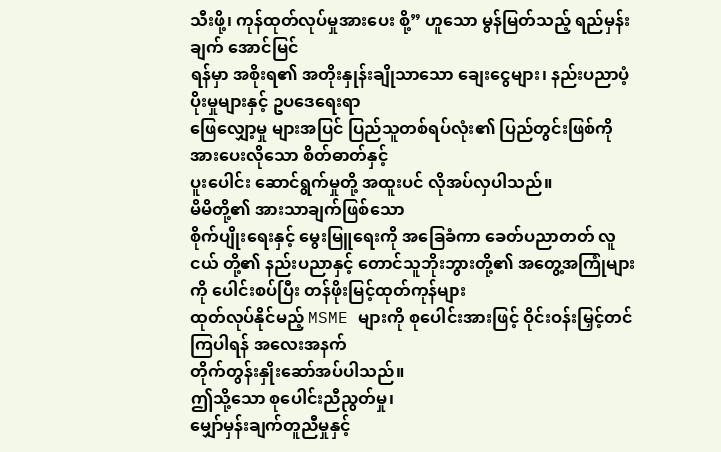သီးဖို့၊ ကုန်ထုတ်လုပ်မှုအားပေး စို့” ဟူသော မွန်မြတ်သည့် ရည်မှန်းချက် အောင်မြင်
ရန်မှာ အစိုးရ၏ အတိုးနှုန်းချိုသာသော ချေးငွေများ၊ နည်းပညာပံ့ပိုးမှုများနှင့် ဥပဒေရေးရာ
ဖြေလျှော့မှု များအပြင် ပြည်သူတစ်ရပ်လုံး၏ ပြည်တွင်းဖြစ်ကို အားပေးလိုသော စိတ်ဓာတ်နှင့်
ပူးပေါင်း ဆောင်ရွက်မှုတို့ အထူးပင် လိုအပ်လှပါသည်။
မိမိတို့၏ အားသာချက်ဖြစ်သော
စိုက်ပျိုးရေးနှင့် မွေးမြူရေးကို အခြေခံကာ ခေတ်ပညာတတ် လူငယ် တို့၏ နည်းပညာနှင့် တောင်သူဘိုးဘွားတို့၏ အတွေ့အကြုံများကို ပေါင်းစပ်ပြီး တန်ဖိုးမြင့်ထုတ်ကုန်များ
ထုတ်လုပ်နိုင်မည့် MSME များကို စုပေါင်းအားဖြင့် ဝိုင်းဝန်းမြှင့်တင်ကြပါရန် အလေးအနက်
တိုက်တွန်းနှိုးဆော်အပ်ပါသည်။
ဤသို့သော စုပေါင်းညီညွတ်မှု၊
မျှော်မှန်းချက်တူညီမှုနှင့်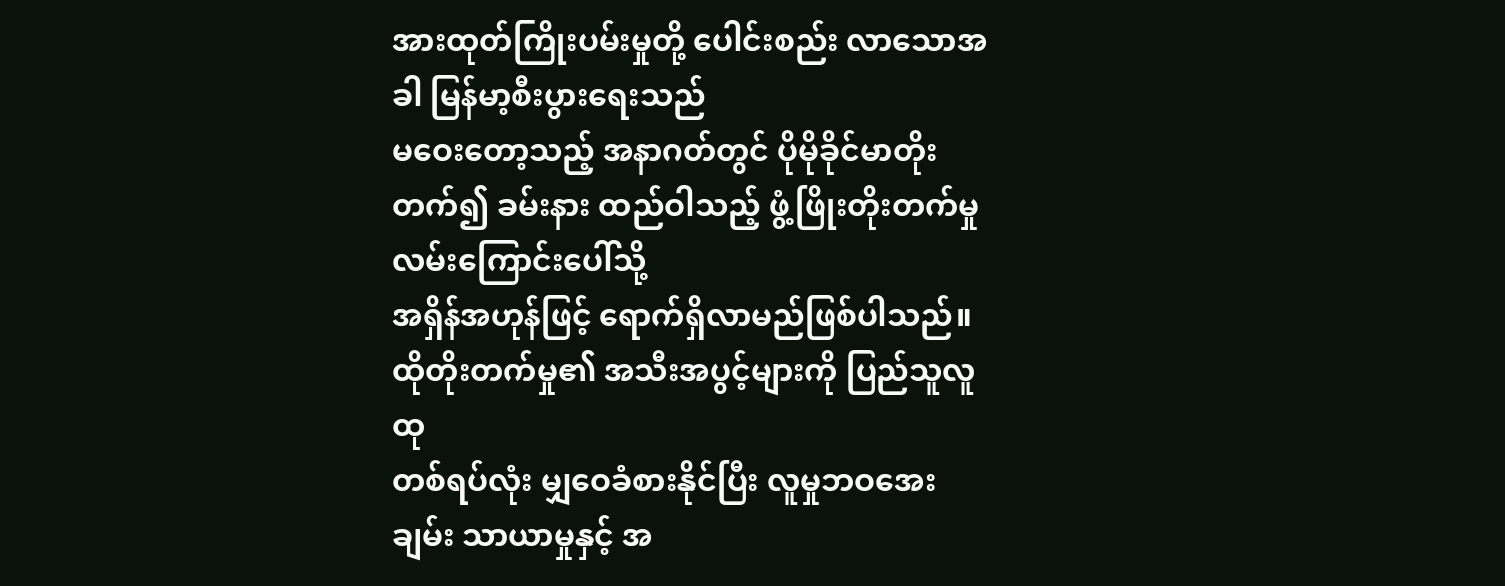အားထုတ်ကြိုးပမ်းမှုတို့ ပေါင်းစည်း လာသောအခါ မြန်မာ့စီးပွားရေးသည်
မဝေးတော့သည့် အနာဂတ်တွင် ပိုမိုခိုင်မာတိုးတက်၍ ခမ်းနား ထည်ဝါသည့် ဖွံ့ဖြိုးတိုးတက်မှုလမ်းကြောင်းပေါ်သို့
အရှိန်အဟုန်ဖြင့် ရောက်ရှိလာမည်ဖြစ်ပါသည်။ ထိုတိုးတက်မှု၏ အသီးအပွင့်များကို ပြည်သူလူထု
တစ်ရပ်လုံး မျှဝေခံစားနိုင်ပြီး လူမှုဘဝအေးချမ်း သာယာမှုနှင့် အ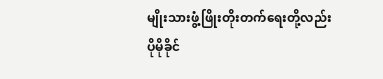မျိုးသားဖွံ့ဖြိုးတိုးတက်ရေးတို့လည်း
ပိုမိုခိုင်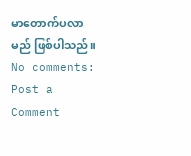မာတောက်ပလာမည် ဖြစ်ပါသည်။
No comments:
Post a Comment